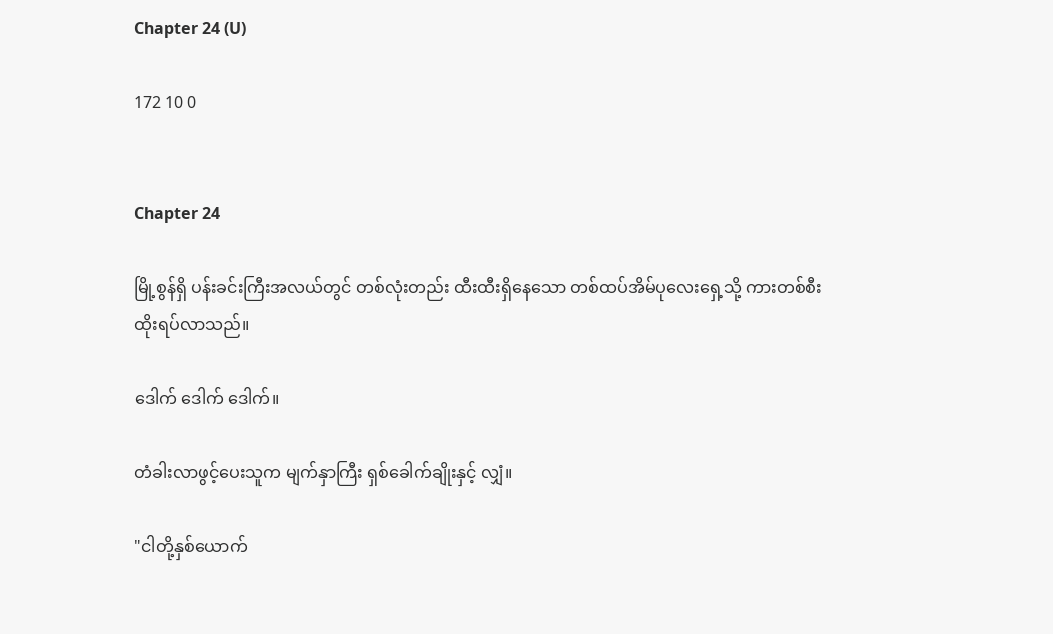Chapter 24 (U)

172 10 0


Chapter 24

မြို့စွန်ရှိ ပန်းခင်းကြီးအလယ်တွင် တစ်လုံးတည်း ထီးထီးရှိနေသော တစ်ထပ်အိမ်ပုလေးရှေ့သို့ ကားတစ်စီး ထိုးရပ်လာသည်။

ဒေါက် ဒေါက် ဒေါက်။

တံခါးလာဖွင့်ပေးသူက မျက်နှာကြီး ရှစ်ခေါက်ချိုးနှင့် လျှံ။

"ငါတို့နှစ်ယောက်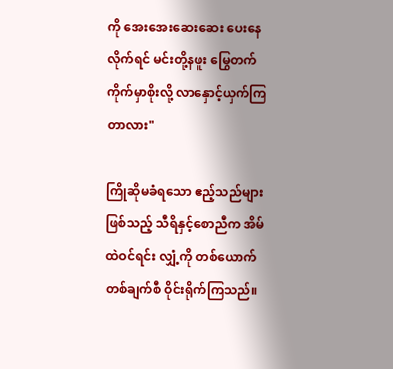ကို အေးအေးဆေးဆေး ပေးနေလိုက်ရင် မင်းတို့နဖူး မြွေတက်ကိုက်မှာစိုးလို့ လာနှောင့်ယှက်ကြတာလား"

ကြိုဆိုမခံရသော ဧည့်သည်များဖြစ်သည့် သီရိနှင့်စောညီက အိမ်ထဲဝင်ရင်း လျှံ့ကို တစ်ယောက်တစ်ချက်စီ ဝိုင်းရိုက်ကြသည်။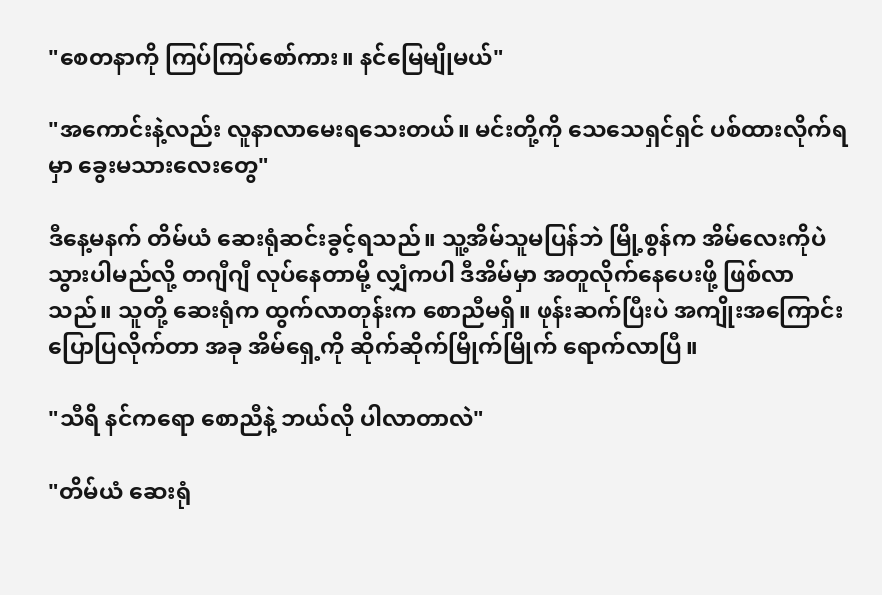"စေတနာကို ကြပ်ကြပ်စော်ကား။ နင်မြေမျိုမယ်"

"အကောင်းနဲ့လည်း လူနာလာမေးရသေးတယ်။ မင်းတို့ကို သေသေရှင်ရှင် ပစ်ထားလိုက်ရမှာ ခွေးမသားလေးတွေ"

ဒီနေ့မနက် တိမ်ယံ ဆေးရုံဆင်းခွင့်ရသည်။ သူ့အိမ်သူမပြန်ဘဲ မြို့စွန်က အိမ်လေးကိုပဲ သွားပါမည်လို့ တဂျီဂျီ လုပ်နေတာမို့ လျှံကပါ ဒီအိမ်မှာ အတူလိုက်နေပေးဖို့ ဖြစ်လာသည်။ သူတို့ ဆေးရုံက ထွက်လာတုန်းက စောညီမရှိ။ ဖုန်းဆက်ပြီးပဲ အကျိုးအကြောင်း ပြောပြလိုက်တာ အခု အိမ်ရှေ့ကို ဆိုက်ဆိုက်မြိုက်မြိုက် ရောက်လာပြီ။

"သီရိ နင်ကရော စောညီနဲ့ ဘယ်လို ပါလာတာလဲ"

"တိမ်ယံ ဆေးရုံ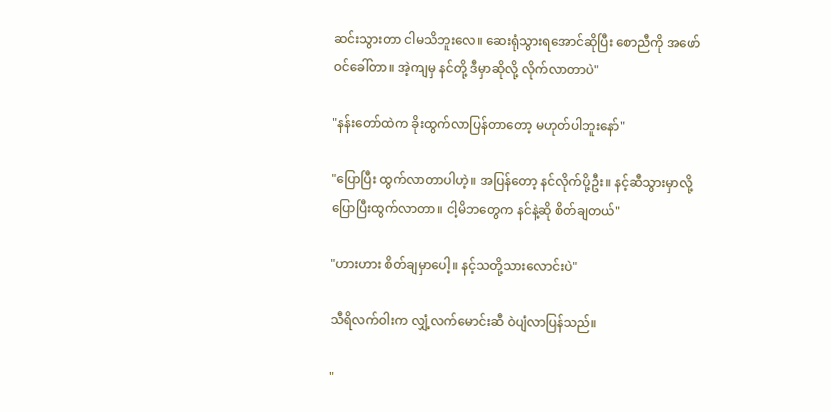ဆင်းသွားတာ ငါမသိဘူးလေ။ ဆေးရုံသွားရအောင်ဆိုပြီး စောညီကို အဖော်ဝင်ခေါ်တာ။ အဲ့ကျမှ နင်တို့ ဒီမှာဆိုလို့ လိုက်လာတာပဲ"

"နန်းတော်ထဲက ခိုးထွက်လာပြန်တာတော့ မဟုတ်ပါဘူးနော်"

"ပြောပြီး ထွက်လာတာပါဟဲ့။ အပြန်တော့ နင်လိုက်ပို့ဦး။ နင့်ဆီသွားမှာလို့ ပြောပြီးထွက်လာတာ။ ငါ့မိဘတွေက နင်နဲ့ဆို စိတ်ချတယ်"

"ဟားဟား စိတ်ချမှာပေါ့။ နင့်သတို့သားလောင်းပဲ"

သီရိလက်ဝါးက လျှံ့လက်မောင်းဆီ ဝဲပျံလာပြန်သည်။

"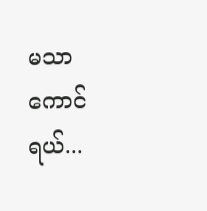မသာကောင်ရယ်...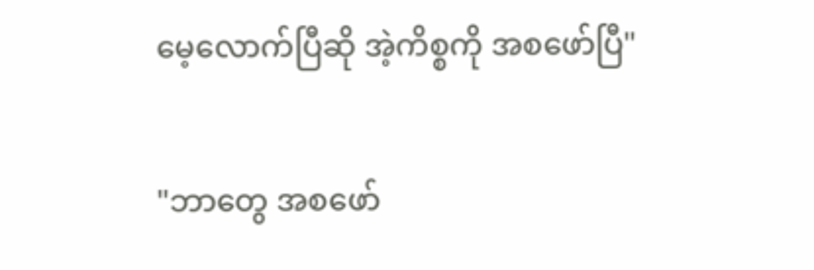မေ့လောက်ပြီဆို အဲ့ကိစ္စကို အစဖော်ပြီ"

"ဘာတွေ အစဖော်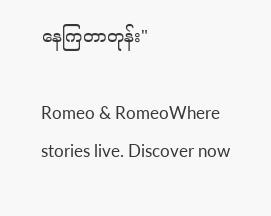နေကြတာတုန်း"

Romeo & RomeoWhere stories live. Discover now